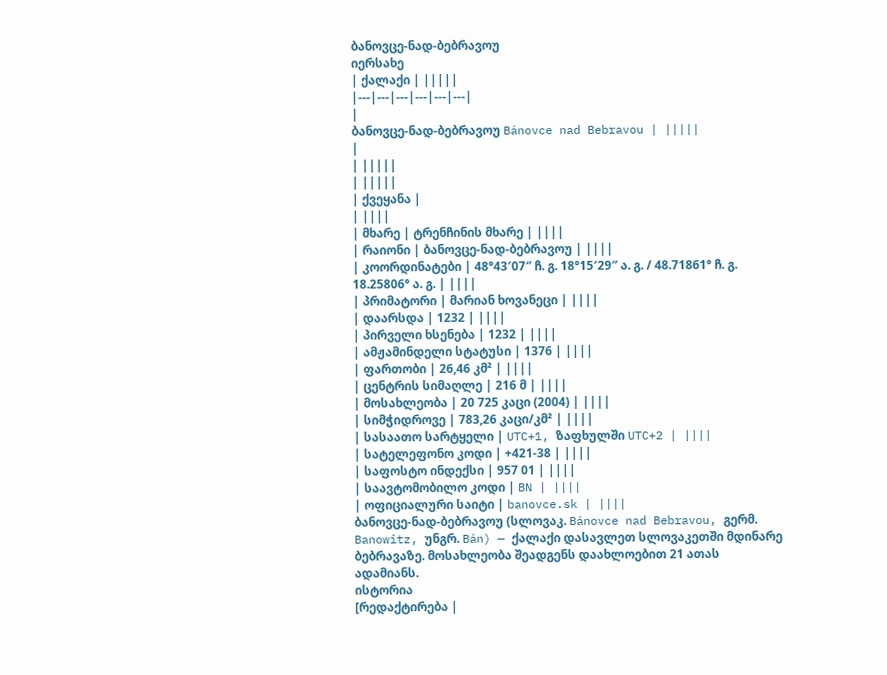ბანოვცე-ნად-ბებრავოუ
იერსახე
| ქალაქი | |||||
|---|---|---|---|---|---|
|
ბანოვცე-ნად-ბებრავოუ Bánovce nad Bebravou | |||||
|
| |||||
| |||||
| ქვეყანა |
| ||||
| მხარე | ტრენჩინის მხარე | ||||
| რაიონი | ბანოვცე-ნად-ბებრავოუ | ||||
| კოორდინატები | 48°43′07″ ჩ. გ. 18°15′29″ ა. გ. / 48.71861° ჩ. გ. 18.25806° ა. გ. | ||||
| პრიმატორი | მარიან ხოვანეცი | ||||
| დაარსდა | 1232 | ||||
| პირველი ხსენება | 1232 | ||||
| ამჟამინდელი სტატუსი | 1376 | ||||
| ფართობი | 26,46 კმ² | ||||
| ცენტრის სიმაღლე | 216 მ | ||||
| მოსახლეობა | 20 725 კაცი (2004) | ||||
| სიმჭიდროვე | 783,26 კაცი/კმ² | ||||
| სასაათო სარტყელი | UTC+1, ზაფხულში UTC+2 | ||||
| სატელეფონო კოდი | +421-38 | ||||
| საფოსტო ინდექსი | 957 01 | ||||
| საავტომობილო კოდი | BN | ||||
| ოფიციალური საიტი | banovce.sk | ||||
ბანოვცე-ნად-ბებრავოუ (სლოვაკ. Bánovce nad Bebravou, გერმ. Banowitz, უნგრ. Bán) — ქალაქი დასავლეთ სლოვაკეთში მდინარე ბებრავაზე. მოსახლეობა შეადგენს დაახლოებით 21 ათას ადამიანს.
ისტორია
[რედაქტირება |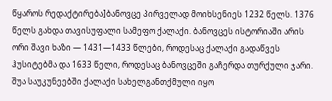წყაროს რედაქტირება]ბანოვცე პირველად მოიხსენიეს 1232 წელს. 1376 წელს გახდა თავისუფალი სამეფო ქალაქი. ბანოვცეს ისტორიაში არის ორი შავი ხაზი — 1431—1433 წლები, როდესაც ქალაქი გადაწვეს ჰუსიტებმა და 1633 წელი, როდესაც ბანოვცეში გაჩერდა თურქული ჯარი. შუა საუკუნეებში ქალაქი სახელგანთქმული იყო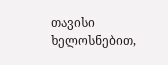თავისი ხელოსნებით,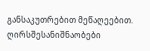განსაკუთრებით მეწაღეებით.
ღირსშესანიშნაობები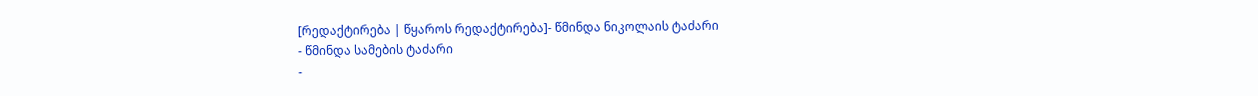[რედაქტირება | წყაროს რედაქტირება]- წმინდა ნიკოლაის ტაძარი
- წმინდა სამების ტაძარი
-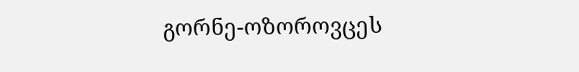გორნე-ოზოროვცეს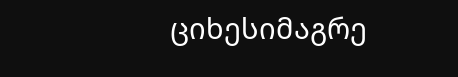ციხესიმაგრე